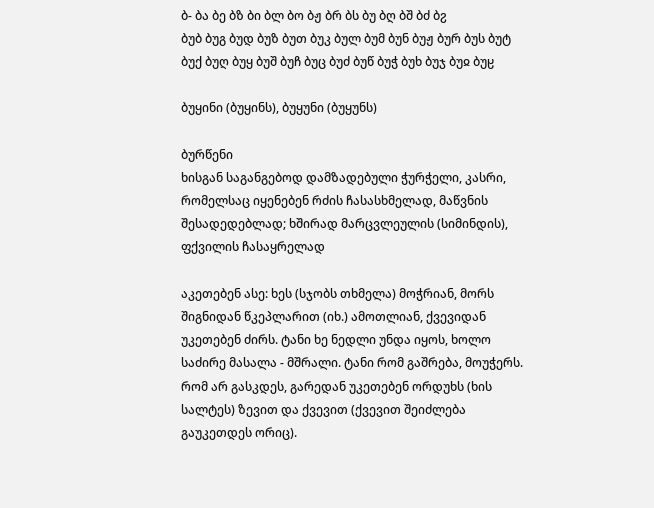ბ- ბა ბე ბზ ბი ბლ ბო ბჟ ბრ ბს ბუ ბღ ბშ ბძ ბჷ
ბუბ ბუგ ბუდ ბუზ ბუთ ბუკ ბულ ბუმ ბუნ ბუჟ ბურ ბუს ბუტ ბუქ ბუღ ბუყ ბუშ ბუჩ ბუც ბუძ ბუწ ბუჭ ბუხ ბუჯ ბუჲ ბუჸ

ბუყინი (ბუყინს), ბუყუნი (ბუყუნს)

ბურწენი
ხისგან საგანგებოდ დამზადებული ჭურჭელი, კასრი, რომელსაც იყენებენ რძის ჩასასხმელად, მაწვნის შესადედებლად; ხშირად მარცვლეულის (სიმინდის), ფქვილის ჩასაყრელად

აკეთებენ ასე: ხეს (სჯობს თხმელა) მოჭრიან, მორს შიგნიდან წკეპლარით (იხ.) ამოთლიან, ქვევიდან უკეთებენ ძირს. ტანი ხე ნედლი უნდა იყოს, ხოლო საძირე მასალა - მშრალი. ტანი რომ გაშრება, მოუჭერს. რომ არ გასკდეს, გარედან უკეთებენ ორდუხს (ხის სალტეს) ზევით და ქვევით (ქვევით შეიძლება გაუკეთდეს ორიც).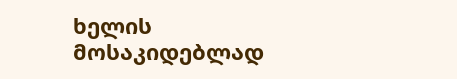ხელის მოსაკიდებლად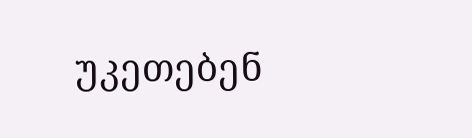უკეთებენ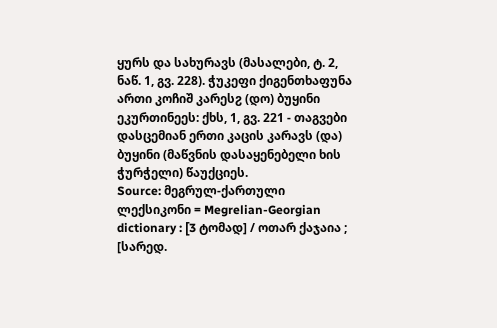ყურს და სახურავს (მასალები, ტ. 2, ნაწ. 1, გვ. 228). ჭუკეფი ქიგენთხაფუნა ართი კოჩიშ კარესჷ (დო) ბუყინი ეკურთინეეს: ქხს, 1, გვ. 221 - თაგვები დასცემიან ერთი კაცის კარავს (და) ბუყინი (მაწვნის დასაყენებელი ხის ჭურჭელი) წაუქციეს.
Source: მეგრულ-ქართული ლექსიკონი = Megrelian-Georgian dictionary : [3 ტომად] / ოთარ ქაჯაია ; [სარედ.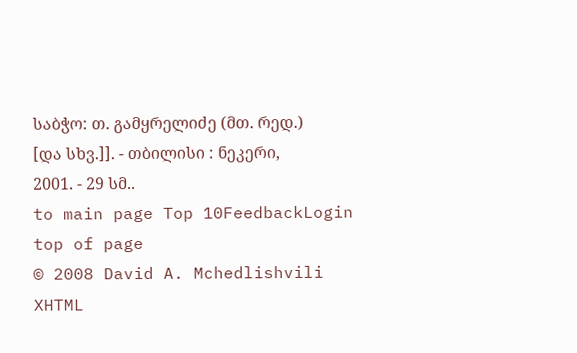საბჭო: თ. გამყრელიძე (მთ. რედ.) [და სხვ.]]. - თბილისი : ნეკერი, 2001. - 29 სმ..
to main page Top 10FeedbackLogin top of page
© 2008 David A. Mchedlishvili XHTML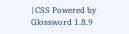| CSS Powered by Glossword 1.8.9